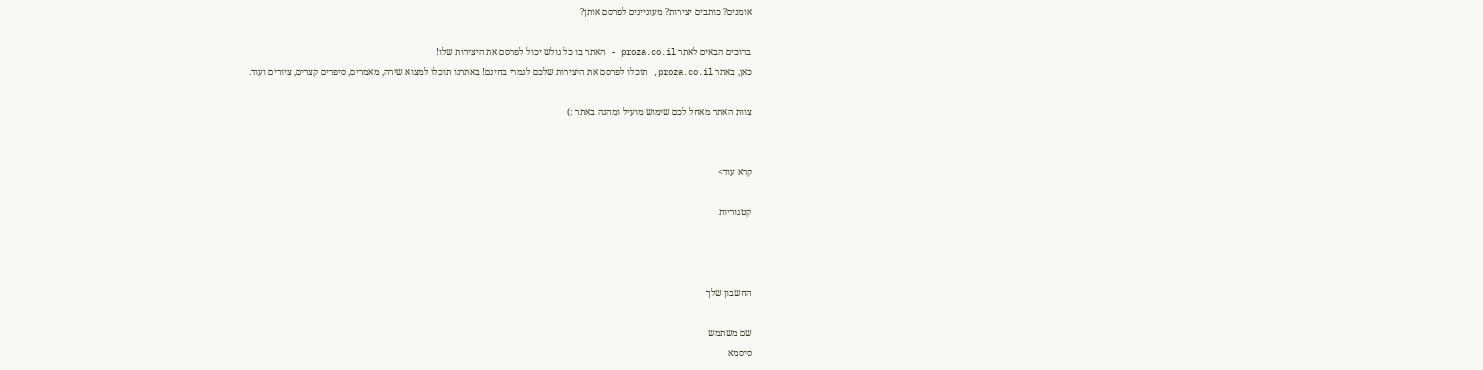אומנים? כותבים יצירות? מעוניינים לפרסם אותן?

ברוכים הבאים לאתר proza.co.il - האתר בו כל גולש יכול לפרסם את היצירות שלו!
כאן, באתר proza.co.il, תוכלו לפרסם את היצירות שלכם לגמרי בחינם! באתרנו תוכלו למצוא שירה, מאמרים, סיפרים קצרים, ציורים ועוד.

צוות האתר מאחל לכם שימוש מועיל ומהנה באתר :)


קרא עוד>

קטגוריות



החשבון שלך

שם משתמש
סיסמא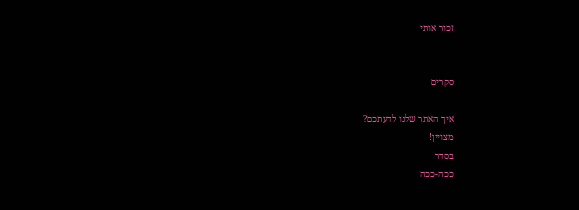זכור אותי


סקרים

איך האתר שלנו לדעתכם?
מצויין!
בסדר
ככה-ככה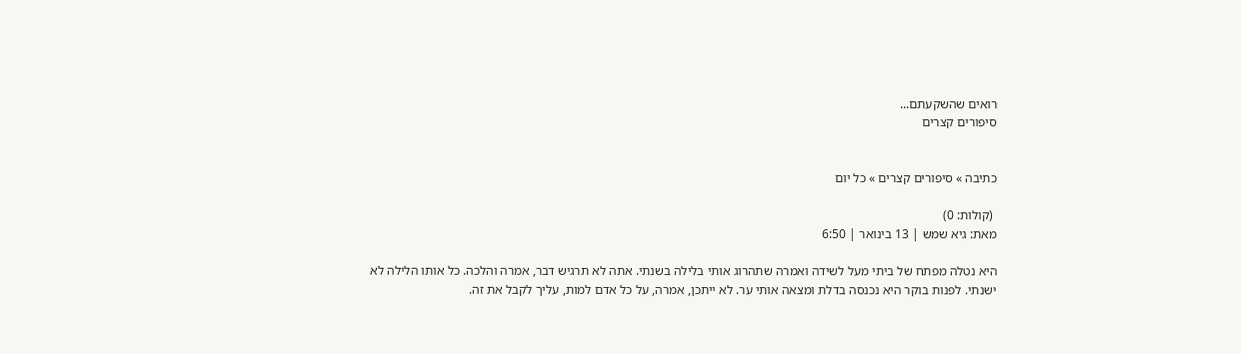רואים שהשקעתם...
סיפורים קצרים


כתיבה » סיפורים קצרים » כל יום

 (קולות: 0)
מאת: גיא שמש | 13 בינואר | 6:50

היא נטלה מפתח של ביתי מעל לשידה ואמרה שתהרוג אותי בלילה בשנתי. אתה לא תרגיש דבר, אמרה והלכה. כל אותו הלילה לא ישנתי. לפנות בוקר היא נכנסה בדלת ומצאה אותי ער. לא ייתכן, אמרה, על כל אדם למות, עליך לקבל את זה.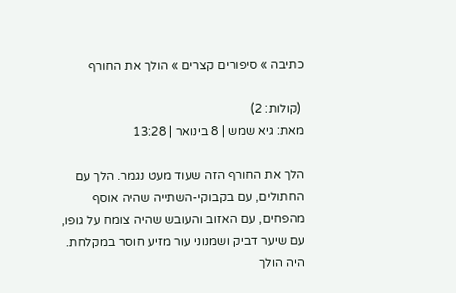כתיבה » סיפורים קצרים » הולך את החורף

 (קולות: 2)
מאת: גיא שמש | 8 בינואר | 13:28

הלך את החורף הזה שעוד מעט נגמר. הלך עם החתולים, עם בקבוקי-השתייה שהיה אוסף מהפחים, עם האזוב והעובש שהיה צומח על גופו, עם שיער דביק ושמנוני עור מזיע חוסר במקלחת. היה הולך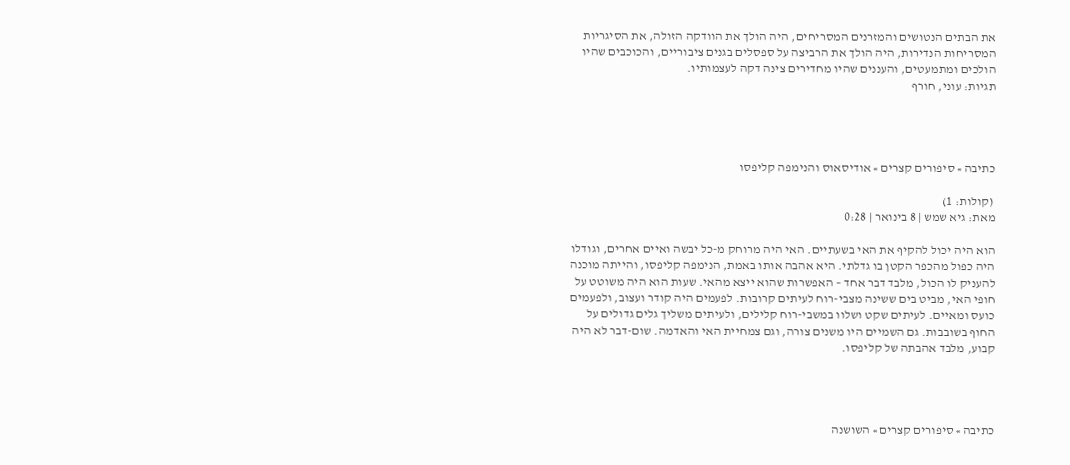את הבתים הנטושים והמזרנים המסריחים, היה הולך את הוודקה הזולה, את הסיגריות המסריחות הנדירות, היה הולך את הרביצה על ספסלים בגנים ציבוריים, והכוכבים שהיו הולכים ומתמעטים, והעננים שהיו מחדירים צינה דקה לעצמותיו.
תגיות: עוני, חורף




כתיבה » סיפורים קצרים » אודיסאוס והנימפה קליפסו

 (קולות: 1)
מאת: גיא שמש | 8 בינואר | 0:28

הוא היה יכול להקיף את האי בשעתיים. האי היה מרוחק מ-כל יבשה ואיים אחרים, וגודלו היה כפול מהכפר הקטן בו גדלתי. היא אהבה אותו באמת, הנימפה קליפסו, והייתה מוכנה להעניק לו הכול, מלבד דבר אחד – האפשרות שהוא ייצא מהאי. שעות הוא היה משוטט על חופי האי, מביט בים ששינה מצבי-רוח לעיתים קרובות. לפעמים היה קודר ועצוב, ולפעמים כועס ומאיים. לעיתים שקט ושלוו במשבי-רוח קלילים, ולעיתים משליך גלים גדולים על החוף בשובבות. גם השמיים היו משנים צורה, וגם צמחיית האי והאדמה. שום-דבר לא היה קבוע, מלבד אהבתה של קליפסו.




כתיבה » סיפורים קצרים » השושנה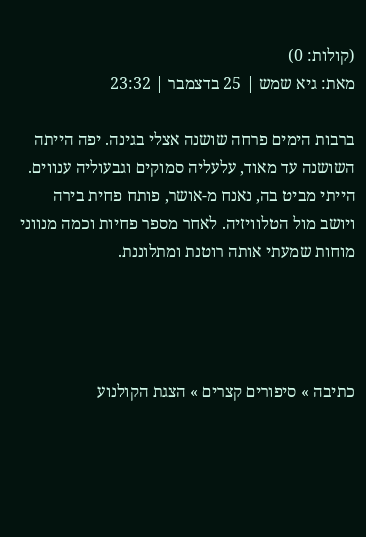(קולות: 0)
מאת: גיא שמש | 25 בדצמבר | 23:32

ברבות הימים פרחה שושנה אצלי בגינה. יפה הייתה השושנה עד מאוד, עלעליה סמוקים וגבעוליה ענווים. הייתי מביט בה, נאנח מ-אושר, פותח פחית בירה ויושב מול הטלוויזיה. לאחר מספר פחיות וכמה מנווני מוחות שמעתי אותה רוטנת ומתלוננת.




כתיבה » סיפורים קצרים » הצגת הקולנוע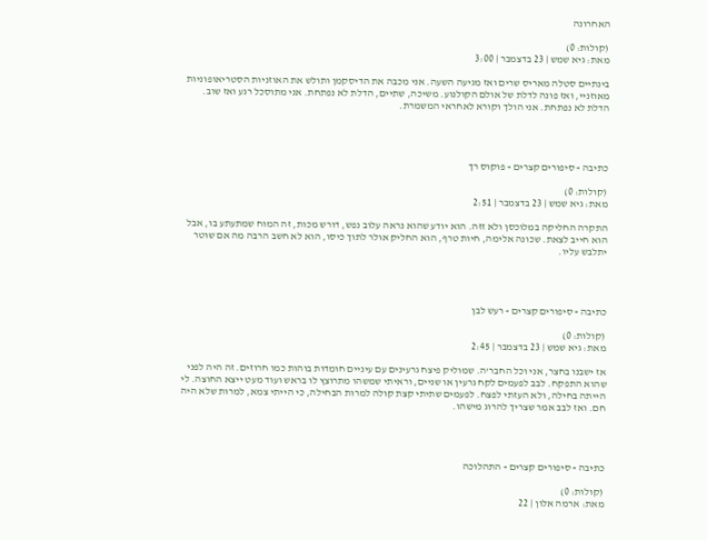האחרונה

 (קולות: 0)
מאת: גיא שמש | 23 בדצמבר | 3:00

בינתיים סטלה מאריס שרים ואז מגיעה השעה. אני מכבה את הדיסקמן ותולש את האוזניות הסטריאופוניות מאוזניי, ואז פונה לדלת של אולם הקולנוע. משיכה, שתיים, הדלת לא נפתחת. אני מתוסכל רגע ואז שוב. הדלת לא נפתחת. אני הולך וקורא לאחראי המשמרת.




כתיבה » סיפורים קצרים » פוקוס רך

 (קולות: 0)
מאת: גיא שמש | 23 בדצמבר | 2:51

התקרה החליקה במלוכסן ולא זזה. הוא יודע שהוא נראה עלוב נפש, דורש מכות, זה המוח שמתעתע בו, אבל הוא חייב לצאת. שכונה אלימה, חיות טרף, הוא החליק אולר לתוך כיסו, הוא לא חשב הרבה מה אם שוטר יתלבש עליו.




כתיבה » סיפורים קצרים » רעש לבן

 (קולות: 0)
מאת: גיא שמש | 23 בדצמבר | 2:45

אז ישבנו בחצר, אני וכל החבר'ה. שמוליק פיצח גרעינים עם עיניים חומדות בוהות כמו חרוזים. זה היה לפני שהוא התפקח. לבב לפעמים לקח גרעין או שניים, וראיתי שמשהו מתרוצץ לו בראש ועוד מעט ייצא החוצה. לי הייתה בחילה, ולא העזתי לפצח. לפעמים שתיתי קצת קולה למרות הבחילה, כי הייתי צמא, למרות שלא היה חם. ואז לבב אמר שצריך להרוג מישהו.




כתיבה » סיפורים קצרים » התהלוכה

 (קולות: 0)
מאת: ארמה אלון | 22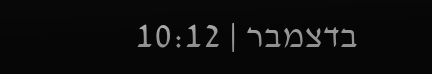בדצמבר | 10:12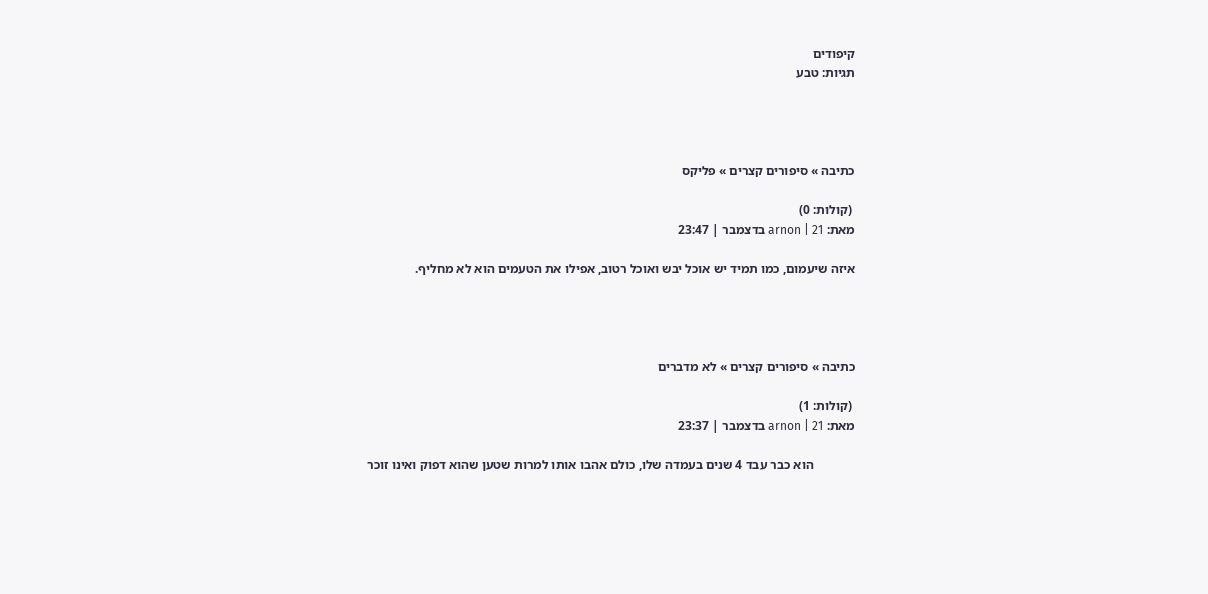קיפודים
תגיות: טבע




כתיבה » סיפורים קצרים » פליקס

 (קולות: 0)
מאת: arnon | 21 בדצמבר | 23:47

איזה שיעמום, כמו תמיד יש אוכל יבש ואוכל רטוב, אפילו את הטעמים הוא לא מחליף.




כתיבה » סיפורים קצרים » לא מדברים

 (קולות: 1)
מאת: arnon | 21 בדצמבר | 23:37

             הוא כבר עבד 4 שנים בעמדה שלו, כולם אהבו אותו למרות שטען שהוא דפוק ואינו זוכר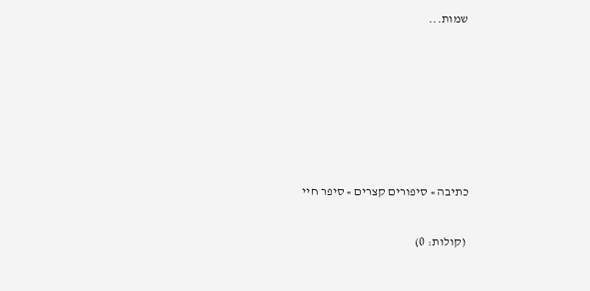שמות...






כתיבה » סיפורים קצרים » סיפר חיי

 (קולות: 0)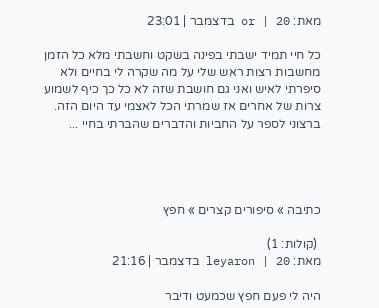מאת: or | 20 בדצמבר | 23:01

כל חיי תמיד ישבתי בפינה בשקט וחשבתי מלא כל הזמן מחשבות רצות ראש שלי על מה שקרה לי בחיים ולא סיפרתי לאיש ואני גם חושבת שזה לא כל כך כיף לשמוע צרות של אחרים אז שמרתי הכל לאצמי עד היום הזה. ברצוני לספר על החביות והדברים שהברתי בחיי ...




כתיבה » סיפורים קצרים » חפץ

 (קולות: 1)
מאת: leyaron | 20 בדצמבר | 21:16

היה לי פעם חפץ שכמעט ודיבר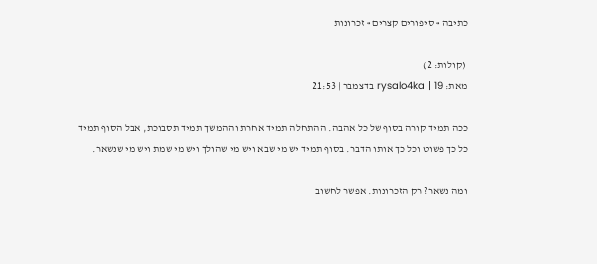כתיבה » סיפורים קצרים » זכרונות

 (קולות: 2)
מאת: rysalo4ka | 19 בדצמבר | 21:53

ככה תמיד קורה בסוף של כל אהבה. ההתחלה תמיד אחרת וההמשך תמיד תסבוכת, אבל הסוף תמיד כל כך פשוט וכל כך אותו הדבר. בסוף תמיד יש מי שבא ויש מי שהולך ויש מי שמת ויש מי שנשאר.

ומה נשאר? רק הזכרונות. אפשר לחשוב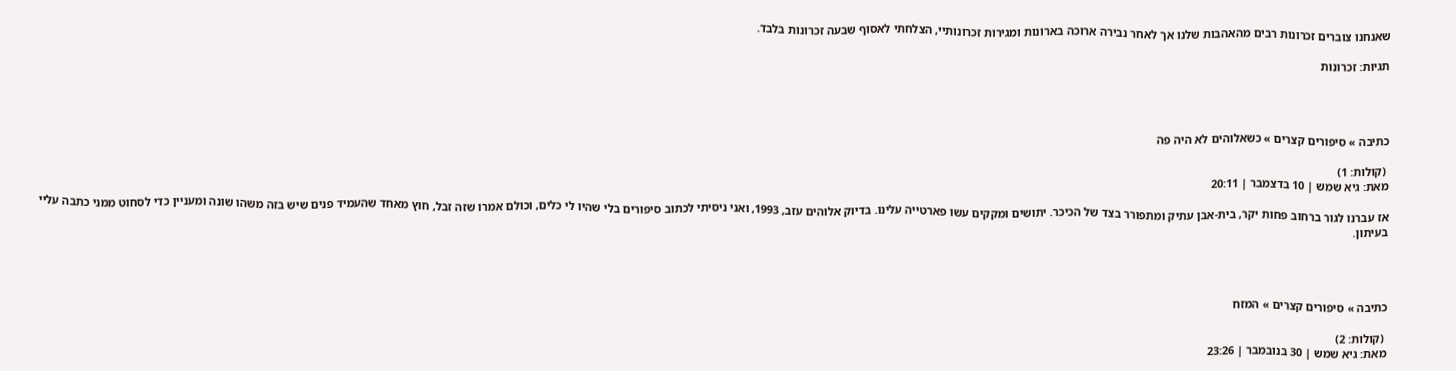שאנחנו צוברים זכרונות רבים מהאהבות שלנו אך לאחר נבירה ארוכה בארונות ומגירות זכרונותיי, הצלחתי לאסוף שבעה זכרונות בלבד.

תגיות: זכרונות




כתיבה » סיפורים קצרים » כשאלוהים לא היה פה

 (קולות: 1)
מאת: גיא שמש | 10 בדצמבר | 20:11

אז עברנו לגור ברחוב פחות יקר, בית-אבן עתיק ומתפורר בצד של הכיכר. יתושים ומקקים עשו פארטייה עלינו. בדיוק אלוהים עזב, 1993, ואני ניסיתי לכתוב סיפורים בלי שהיו לי כלים, וכולם אמרו שזה זבל, חוץ מאחד שהעמיד פנים שיש בזה משהו שונה ומעניין כדי לסחוט ממני כתבה עליי בעיתון.




כתיבה » סיפורים קצרים » המזח

 (קולות: 2)
מאת: גיא שמש | 30 בנובמבר | 23:26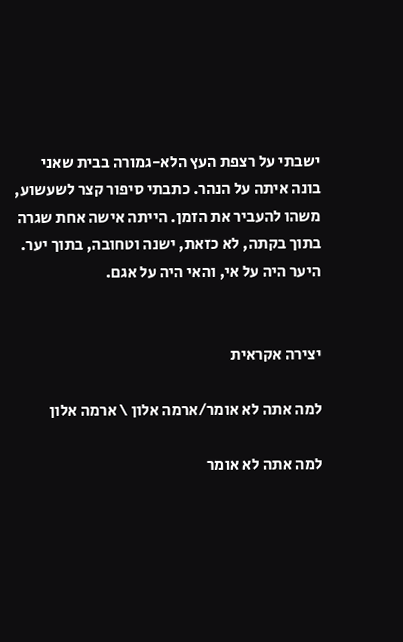ישבתי על רצפת העץ הלא-גמורה בבית שאני בונה איתה על הנהר. כתבתי סיפור קצר לשעשוע, משהו להעביר את הזמן. הייתה אישה אחת שגרה בתוך בקתה, לא כזאת, ישנה וטחובה, בתוך יער. היער היה על אי, והאי היה על אגם.


יצירה אקראית

למה אתה לא אומר/ארמה אלון \ ארמה אלון

למה אתה לא אומר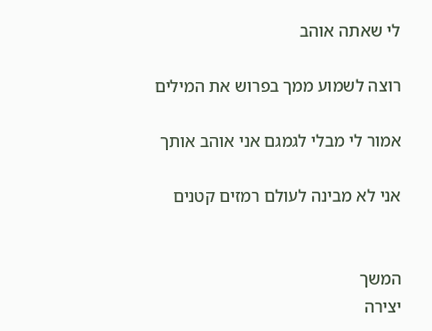לי שאתה אוהב

רוצה לשמוע ממך בפרוש את המילים

אמור לי מבלי לגמגם אני אוהב אותך

אני לא מבינה לעולם רמזים קטנים


המשך
יצירה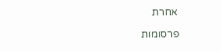אחרת

פרסומות